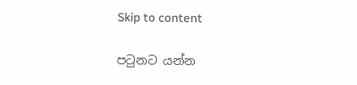Skip to content

පටුනට යන්න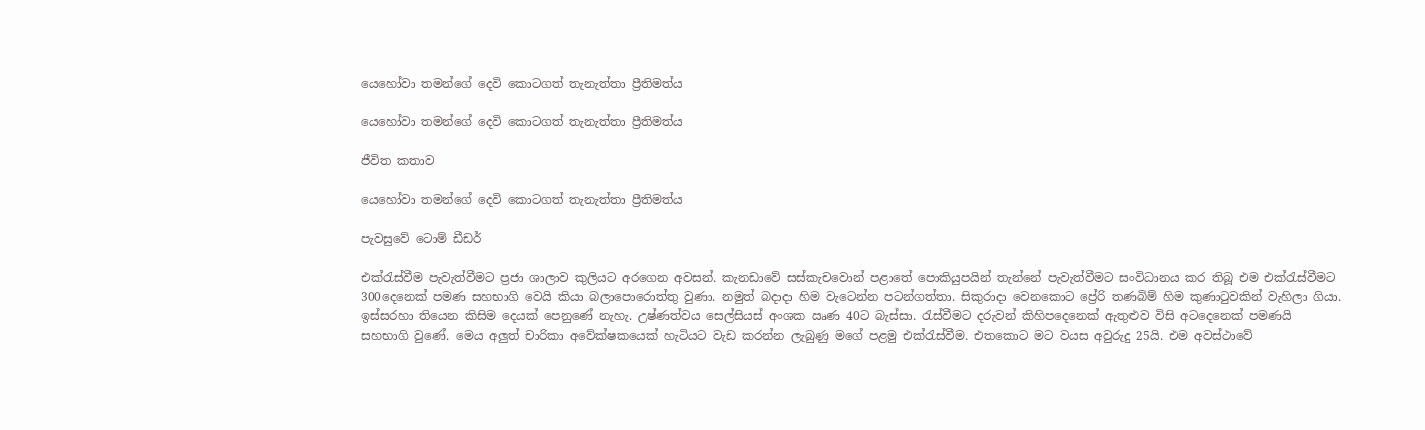යෙහෝවා තමන්ගේ දෙවි කොටගත් තැනැත්තා ප්‍රීතිමත්ය

යෙහෝවා තමන්ගේ දෙවි කොටගත් තැනැත්තා ප්‍රීතිමත්ය

ජීවිත කතාව

යෙහෝවා තමන්ගේ දෙවි කොටගත් තැනැත්තා ප්‍රීතිමත්ය

පැවසුවේ ටොම් ඩීඩර්

එක්රැස්වීම පැවැත්වීමට ප්‍රජා ශාලාව කුලියට අරගෙන අවසන්. කැනඩාවේ සස්කැචවොන් පළාතේ පොකියුපයින් තැන්නේ පැවැත්වීමට සංවිධානය කර තිබූ එම එක්රැස්වීමට 300දෙනෙක් පමණ සහභාගි වෙයි කියා බලාපොරොත්තු වුණා. නමුත් බදාදා හිම වැටෙන්න පටන්ගත්තා. සිකුරාදා වෙනකොට ප්‍රේරි තණබිම් හිම කුණාටුවකින් වැහිලා ගියා. ඉස්සරහා තියෙන කිසිම දෙයක් පෙනුණේ නැහැ. උෂ්ණත්වය සෙල්සියස් අංශක ඍණ 40ට බැස්සා. රැස්වීමට දරුවන් කිහිපදෙනෙක් ඇතුළුව විසි අටදෙනෙක් පමණයි සහභාගි වුණේ. මෙය අලුත් චාරිකා අවේක්ෂකයෙක් හැටියට වැඩ කරන්න ලැබුණු මගේ පළමු එක්රැස්වීම. එතකොට මට වයස අවුරුදු 25යි. එම අවස්ථාවේ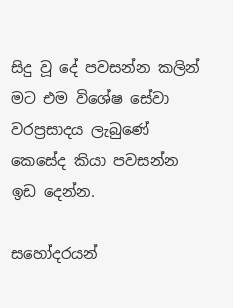සිදු වූ දේ පවසන්න කලින් මට එම විශේෂ සේවා වරප්‍රසාදය ලැබුණේ කෙසේද කියා පවසන්න ඉඩ දෙන්න.

සහෝදරයන්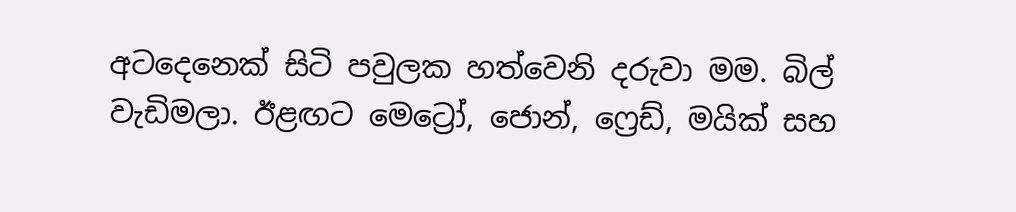අටදෙනෙක් සිටි පවුලක හත්වෙනි දරුවා මම. බිල් වැඩිමලා. ඊළඟට මෙට්‍රෝ, ජොන්, ෆ්‍රෙඩ්, මයික් සහ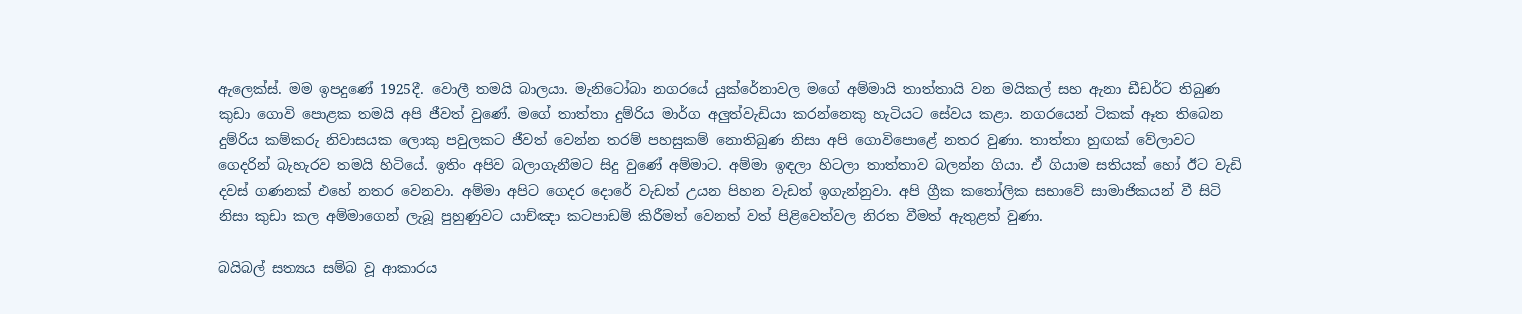ඇලෙක්ස්. මම ඉපදුණේ 1925දී. වොලී තමයි බාලයා. මැනිටෝබා නගරයේ යුක්රේනාවල මගේ අම්මායි තාත්තායි වන මයිකල් සහ ඇනා ඩීඩර්ට තිබුණ කුඩා ගොවි පොළක තමයි අපි ජීවත් වුණේ. මගේ තාත්තා දුම්රිය මාර්ග අලුත්වැඩියා කරන්නෙකු හැටියට සේවය කළා. නගරයෙන් ටිකක් ඈත තිබෙන දුම්රිය කම්කරු නිවාසයක ලොකු පවුලකට ජීවත් වෙන්න තරම් පහසුකම් නොතිබුණ නිසා අපි ගොවිපොළේ නතර වුණා. තාත්තා හුඟක් වේලාවට ගෙදරින් බැහැරව තමයි හිටියේ. ඉතිං අපිව බලාගැනීමට සිදු වුණේ අම්මාට. අම්මා ඉඳලා හිටලා තාත්තාව බලන්න ගියා. ඒ ගියාම සතියක් හෝ ඊට වැඩි දවස් ගණනක් එහේ නතර වෙනවා. අම්මා අපිට ගෙදර දොරේ වැඩත් උයන පිහන වැඩත් ඉගැන්නුවා. අපි ග්‍රීක කතෝලික සභාවේ සාමාජිකයන් වී සිටි නිසා කුඩා කල අම්මාගෙන් ලැබූ පුහුණුවට යාච්ඤා කටපාඩම් කිරීමත් වෙනත් වත් පිළිවෙත්වල නිරත වීමත් ඇතුළත් වුණා.

බයිබල් සත්‍යය සම්බ වූ ආකාරය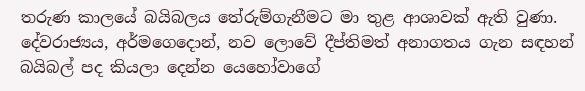තරුණ කාලයේ බයිබලය තේරුම්ගැනීමට මා තුළ ආශාවක් ඇති වුණා. දේවරාජ්‍යය, අර්මගෙදොන්, නව ලොවේ දීප්තිමත් අනාගතය ගැන සඳහන් බයිබල් පද කියලා දෙන්න යෙහෝවාගේ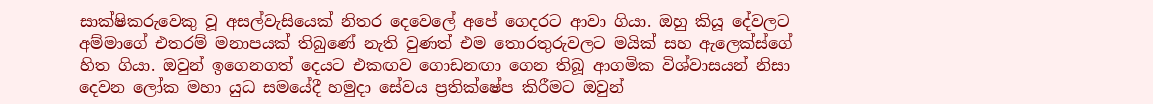සාක්ෂිකරුවෙකු වූ අසල්වැසියෙක් නිතර දෙවෙලේ අපේ ගෙදරට ආවා ගියා. ඔහු කියූ දේවලට අම්මාගේ එතරම් මනාපයක් තිබුණේ නැති වුණත් එම තොරතුරුවලට මයික් සහ ඇලෙක්ස්ගේ හිත ගියා. ඔවුන් ඉගෙනගත් දෙයට එකඟව ගොඩනඟා ගෙන තිබූ ආගමික විශ්වාසයන් නිසා දෙවන ලෝක මහා යුධ සමයේදී හමුදා සේවය ප්‍රතික්ෂේප කිරීමට ඔවුන්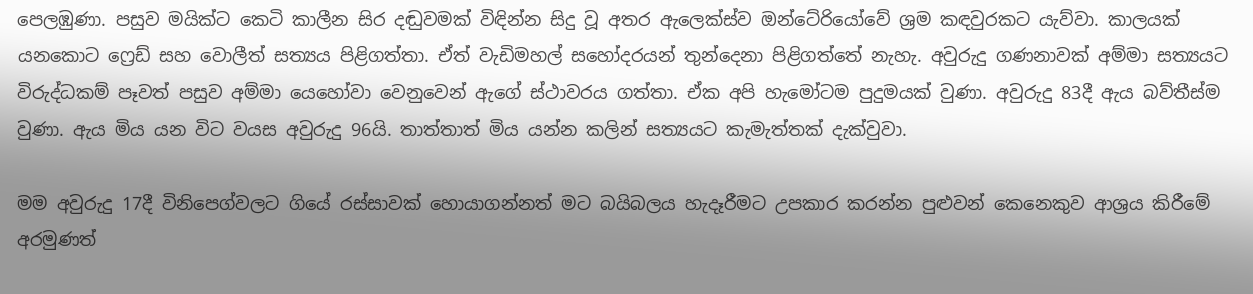පෙලඹුණා. පසුව මයික්ට කෙටි කාලීන සිර දඬුවමක් විඳින්න සිදු වූ අතර ඇලෙක්ස්ව ඔන්ටේරියෝවේ ශ්‍රම කඳවුරකට යැව්වා. කාලයක් යනකොට ෆ්‍රෙඩ් සහ වොලීත් සත්‍යය පිළිගත්තා. ඒත් වැඩිමහල් සහෝදරයන් තුන්දෙනා පිළිගත්තේ නැහැ. අවුරුදු ගණනාවක් අම්මා සත්‍යයට විරුද්ධකම් පෑවත් පසුව අම්මා යෙහෝවා වෙනුවෙන් ඇගේ ස්ථාවරය ගත්තා. ඒක අපි හැමෝටම පුදුමයක් වුණා. අවුරුදු 83දී ඇය බව්තීස්ම වුණා. ඇය මිය යන විට වයස අවුරුදු 96යි. තාත්තාත් මිය යන්න කලින් සත්‍යයට කැමැත්තක් දැක්වුවා.

මම අවුරුදු 17දී විනිපෙග්වලට ගියේ රස්සාවක් හොයාගන්නත් මට බයිබලය හැදෑරීමට උපකාර කරන්න පුළුවන් කෙනෙකුව ආශ්‍රය කිරීමේ අරමුණත්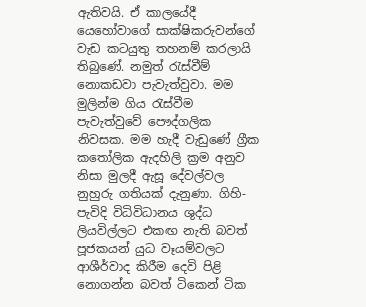ඇතිවයි. ඒ කාලයේදී යෙහෝවාගේ සාක්ෂිකරුවන්ගේ වැඩ කටයුතු තහනම් කරලායි තිබුණේ. නමුත් රැස්වීම් නොකඩවා පැවැත්වුවා. මම මුලින්ම ගිය රැස්වීම පැවැත්වුවේ පෞද්ගලික නිවසක. මම හැදී වැඩුණේ ග්‍රීක කතෝලික ඇදහිලි ක්‍රම අනුව නිසා මුලදී ඇසූ දේවල්වල නුහුරු ගතියක් දැනුණා. ගිහි-පැවිදි විධිවිධානය ශුද්ධ ලියවිල්ලට එකඟ නැති බවත් පූජකයන් යුධ වෑයම්වලට ආශීර්වාද කිරීම දෙවි පිළි නොගන්න බවත් ටිකෙන් ටික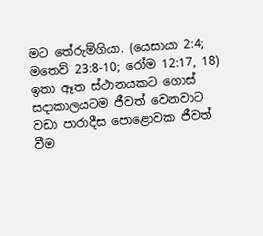මට තේරුම්ගියා. (යෙසායා 2:4; මතෙව් 23:8-10; රෝම 12:17, 18) ඉතා ඈත ස්ථානයකට ගොස් සදාකාලයටම ජීවත් වෙනවාට වඩා පාරාදීස පොළොවක ජීවත් වීම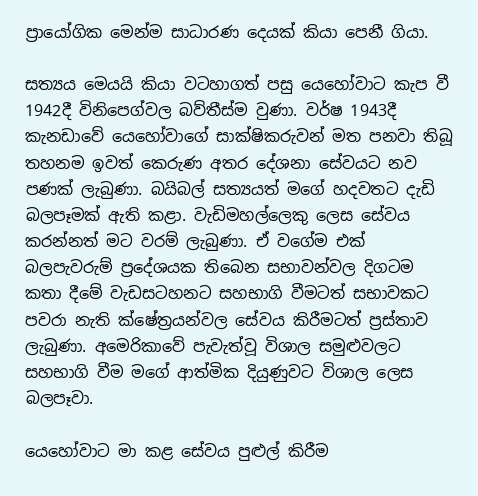ප්‍රායෝගික මෙන්ම සාධාරණ දෙයක් කියා පෙනී ගියා.

සත්‍යය මෙයයි කියා වටහාගත් පසු යෙහෝවාට කැප වී 1942දී විනිපෙග්වල බව්තීස්ම වුණා. වර්ෂ 1943දී කැනඩාවේ යෙහෝවාගේ සාක්ෂිකරුවන් මත පනවා තිබූ තහනම ඉවත් කෙරුණ අතර දේශනා සේවයට නව පණක් ලැබුණා. බයිබල් සත්‍යයත් මගේ හදවතට දැඩි බලපෑමක් ඇති කළා. වැඩිමහල්ලෙකු ලෙස සේවය කරන්නත් මට වරම් ලැබුණා. ඒ වගේම එක් බලපැවරුම් ප්‍රදේශයක තිබෙන සභාවන්වල දිගටම කතා දීමේ වැඩසටහනට සහභාගි වීමටත් සභාවකට පවරා නැති ක්ෂේත්‍රයන්වල සේවය කිරීමටත් ප්‍රස්තාව ලැබුණා. අමෙරිකාවේ පැවැත්වූ විශාල සමුළුවලට සහභාගි වීම මගේ ආත්මික දියුණුවට විශාල ලෙස බලපෑවා.

යෙහෝවාට මා කළ සේවය පුළුල් කිරීම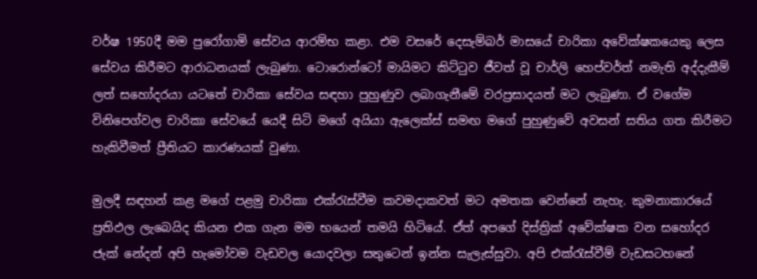වර්ෂ 1950දී මම පුරෝගාමි සේවය ආරම්භ කළා. එම වසරේ දෙසැම්බර් මාසයේ චාරිකා අවේක්ෂකයෙකු ලෙස සේවය කිරීමට ආරාධනයක් ලැබුණා. ටොරොන්ටෝ මායිමට කිට්ටුව ජීවත් වූ චාර්ලි හෙප්වර්ත් නමැති අද්දැකීම් ලත් සහෝදරයා යටතේ චාරිකා සේවය සඳහා පුහුණුව ලබාගැනීමේ වරප්‍රසාදයත් මට ලැබුණා. ඒ වගේම විනිපෙග්වල චාරිකා සේවයේ යෙදී සිටි මගේ අයියා ඇලෙක්ස් සමඟ මගේ පුහුණුවේ අවසන් සතිය ගත කිරීමට හැකිවීමත් ප්‍රීතියට කාරණයක් වුණා.

මුලදී සඳහන් කළ මගේ පළමු චාරිකා එක්රැස්වීම කවමදාකවත් මට අමතක වෙන්නේ නැහැ. කුමනාකාරයේ ප්‍රතිඵල ලැබෙයිද කියන එක ගැන මම භයෙන් තමයි හිටියේ. ඒත් අපගේ දිස්ත්‍රික් අවේක්ෂක වන සහෝදර ජැක් නේදන් අපි හැමෝවම වැඩවල යොදවලා සතුටෙන් ඉන්න සැලැස්සුවා. අපි එක්රැස්වීම් වැඩසටහනේ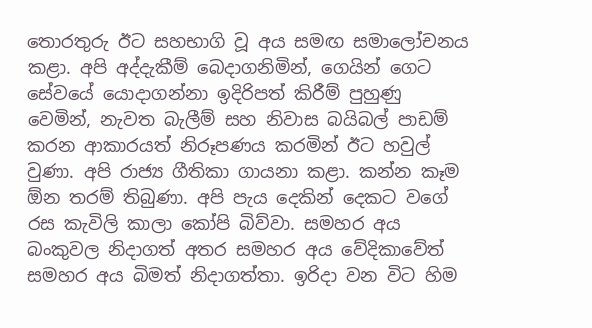තොරතුරු ඊට සහභාගි වූ අය සමඟ සමාලෝචනය කළා. අපි අද්දැකීම් බෙදාගනිමින්, ගෙයින් ගෙට සේවයේ යොදාගන්නා ඉදිරිපත් කිරීම් පුහුණු වෙමින්, නැවත බැලීම් සහ නිවාස බයිබල් පාඩම් කරන ආකාරයත් නිරූපණය කරමින් ඊට හවුල් වුණා. අපි රාජ්‍ය ගීතිකා ගායනා කළා. කන්න කෑම ඕන තරම් තිබුණා. අපි පැය දෙකින් දෙකට වගේ රස කැවිලි කාලා කෝපි බිව්වා. සමහර අය බංකුවල නිදාගත් අතර සමහර අය වේදිකාවේත් සමහර අය බිමත් නිදාගත්තා. ඉරිදා වන විට හිම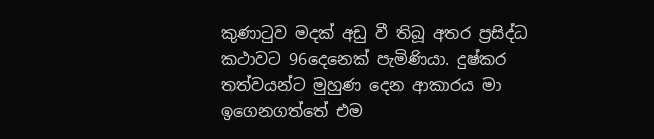කුණාටුව මදක් අඩු වී තිබූ අතර ප්‍රසිද්ධ කථාවට 96දෙනෙක් පැමිණියා. දුෂ්කර තත්වයන්ට මුහුණ දෙන ආකාරය මා ඉගෙනගත්තේ එම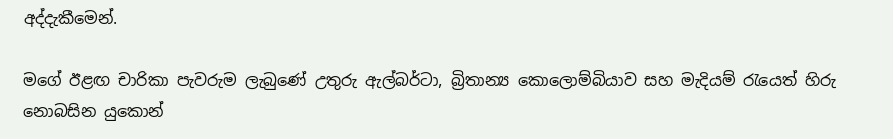අද්දැකීමෙන්.

මගේ ඊළඟ චාරිකා පැවරුම ලැබුණේ උතුරු ඇල්බර්ටා, බ්‍රිතාන්‍ය කොලොම්බියාව සහ මැදියම් රැයෙත් හිරු නොබසින යුකොන්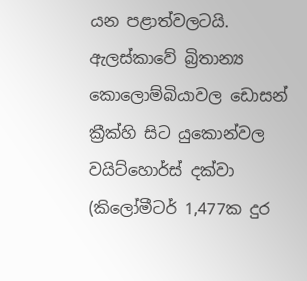යන පළාත්වලටයි. ඇලස්කාවේ බ්‍රිතාන්‍ය කොලොම්බියාවල ඩොසන් ක්‍රීක්හි සිට යුකොන්වල වයිට්හොර්ස් දක්වා (කිලෝමීටර් 1,477ක දුර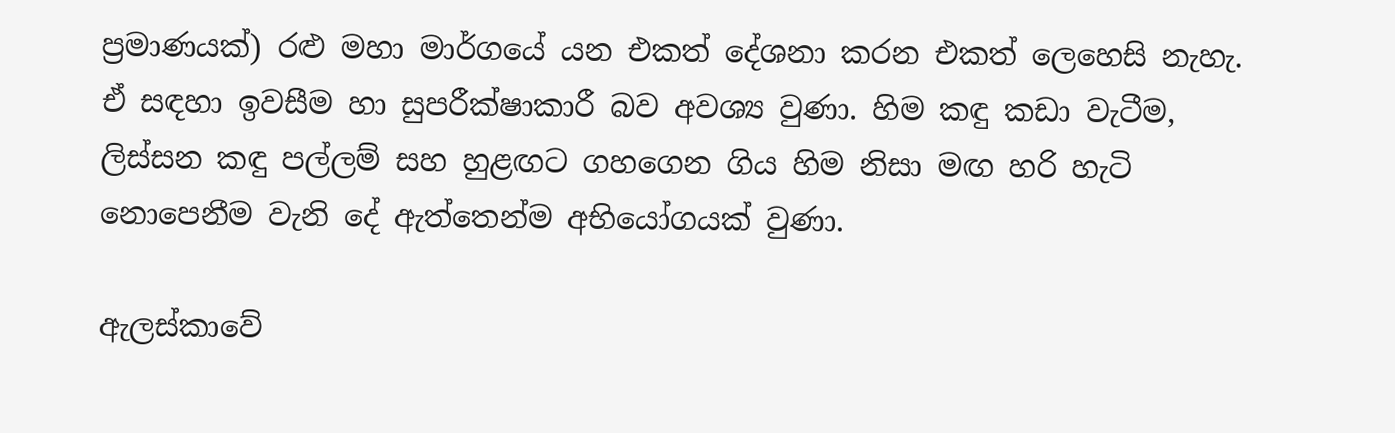ප්‍රමාණයක්) රළු මහා මාර්ගයේ යන එකත් දේශනා කරන එකත් ලෙහෙසි නැහැ. ඒ සඳහා ඉවසීම හා සුපරීක්ෂාකාරී බව අවශ්‍ය වුණා. හිම කඳු කඩා වැටීම, ලිස්සන කඳු පල්ලම් සහ හුළඟට ගහගෙන ගිය හිම නිසා මඟ හරි හැටි නොපෙනීම වැනි දේ ඇත්තෙන්ම අභියෝගයක් වුණා.

ඇලස්කාවේ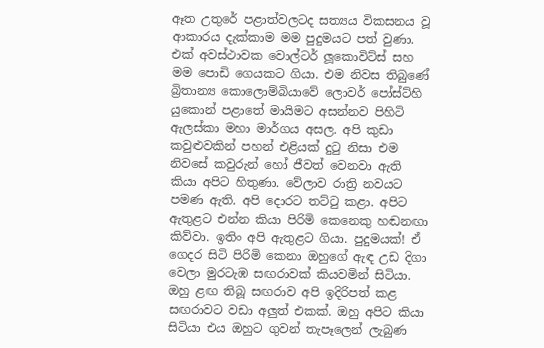ඈත උතුරේ පළාත්වලටද සත්‍යය විකසනය වූ ආකාරය දැක්කාම මම පුදුමයට පත් වුණා. එක් අවස්ථාවක වොල්ටර් ලූකොවිට්ස් සහ මම පොඩි ගෙයකට ගියා. එම නිවස තිබුණේ බ්‍රිතාන්‍ය කොලොම්බියාවේ ලොවර් පෝස්ට්හි යුකොන් පළාතේ මායිමට අසන්නව පිහිටි ඇලස්කා මහා මාර්ගය අසල. අපි කුඩා කවුළුවකින් පහන් එළියක් දුටු නිසා එම නිවසේ කවුරුන් හෝ ජීවත් වෙනවා ඇති කියා අපිට හිතුණා. වේලාව රාත්‍රි නවයට පමණ ඇති. අපි දොරට තට්ටු කළා. අපිට ඇතුළට එන්න කියා පිරිමි කෙනෙකු හඬනඟා කිව්වා. ඉතිං අපි ඇතුළට ගියා. පුදුමයක්! ඒ ගෙදර සිටි පිරිමි කෙනා ඔහුගේ ඇඳ උඩ දිගා වෙලා මුරටැඹ සඟරාවක් කියවමින් සිටියා. ඔහු ළඟ තිබූ සඟරාව අපි ඉදිරිපත් කළ සඟරාවට වඩා අලුත් එකක්. ඔහු අපිට කියා සිටියා එය ඔහුට ගුවන් තැපෑලෙන් ලැබුණ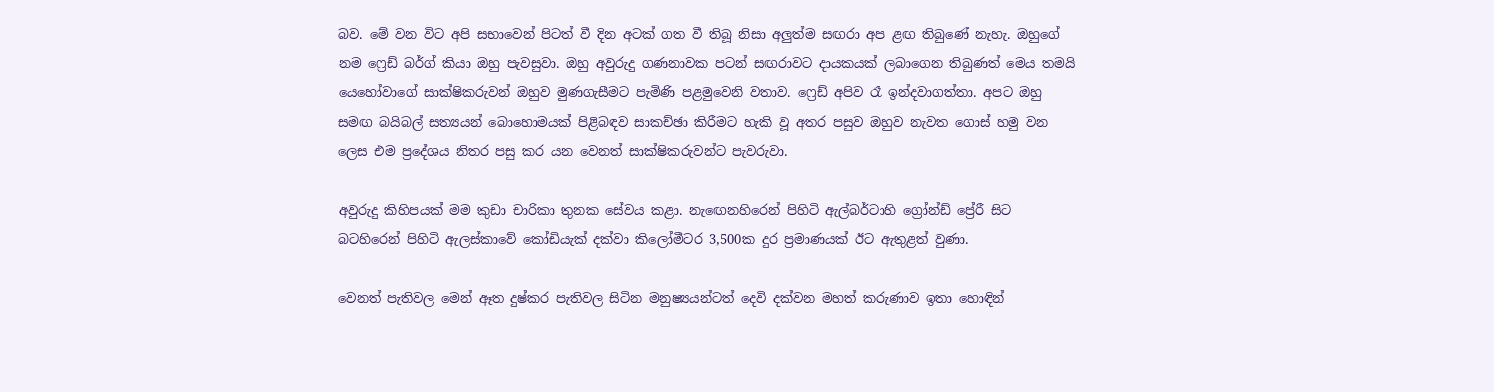බව. මේ වන විට අපි සභාවෙන් පිටත් වී දින අටක් ගත වී තිබූ නිසා අලුත්ම සඟරා අප ළඟ තිබුණේ නැහැ. ඔහුගේ නම ෆ්‍රෙඩ් බර්ග් කියා ඔහු පැවසුවා. ඔහු අවුරුදු ගණනාවක පටන් සඟරාවට දායකයක් ලබාගෙන තිබුණත් මෙය තමයි යෙහෝවාගේ සාක්ෂිකරුවන් ඔහුව මුණගැසීමට පැමිණි පළමුවෙනි වතාව. ෆ්‍රෙඩ් අපිව රෑ ඉන්දවාගත්තා. අපට ඔහු සමඟ බයිබල් සත්‍යයන් බොහොමයක් පිළිබඳව සාකච්ඡා කිරීමට හැකි වූ අතර පසුව ඔහුව නැවත ගොස් හමු වන ලෙස එම ප්‍රදේශය නිතර පසු කර යන වෙනත් සාක්ෂිකරුවන්ට පැවරුවා.

අවුරුදු කිහිපයක් මම කුඩා චාරිකා තුනක සේවය කළා. නැඟෙනහිරෙන් පිහිටි ඇල්බර්ටාහි ග්‍රෝන්ඩ් ප්‍රේරී සිට බටහිරෙන් පිහිටි ඇලස්කාවේ කෝඩියැක් දක්වා කිලෝමීටර 3,500ක දුර ප්‍රමාණයක් ඊට ඇතුළත් වුණා.

වෙනත් පැතිවල මෙන් ඈත දුෂ්කර පැතිවල සිටින මනුෂ්‍යයන්ටත් දෙවි දක්වන මහත් කරුණාව ඉතා හොඳින්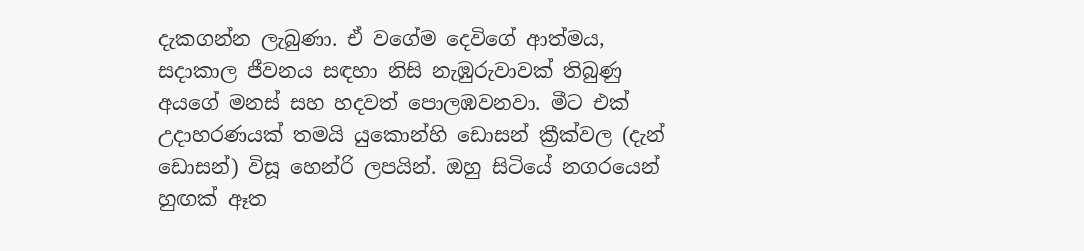දැකගන්න ලැබුණා. ඒ වගේම දෙවිගේ ආත්මය, සදාකාල ජීවනය සඳහා නිසි නැඹුරුවාවක් තිබුණු අයගේ මනස් සහ හදවත් පොලඹවනවා. මීට එක් උදාහරණයක් තමයි යුකොන්හි ඩොසන් ක්‍රීක්වල (දැන් ඩොසන්) විසූ හෙන්රි ලපයින්. ඔහු සිටියේ නගරයෙන් හුඟක් ඈත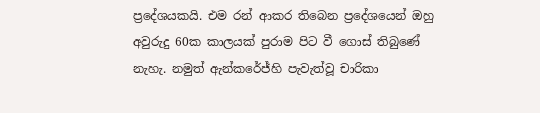ප්‍රදේශයකයි. එම රන් ආකර තිබෙන ප්‍රදේශයෙන් ඔහු අවුරුදු 60ක කාලයක් පුරාම පිට වී ගොස් තිබුණේ නැහැ. නමුත් ඇන්කරේජ්හි පැවැත්වූ චාරිකා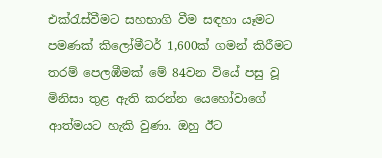එක්රැස්වීමට සහභාගි වීම සඳහා යෑමට පමණක් කිලෝමීටර් 1,600ක් ගමන් කිරීමට තරම් පෙලඹීමක් මේ 84වන වියේ පසු වූ මිනිසා තුළ ඇති කරන්න යෙහෝවාගේ ආත්මයට හැකි වුණා. ඔහු ඊට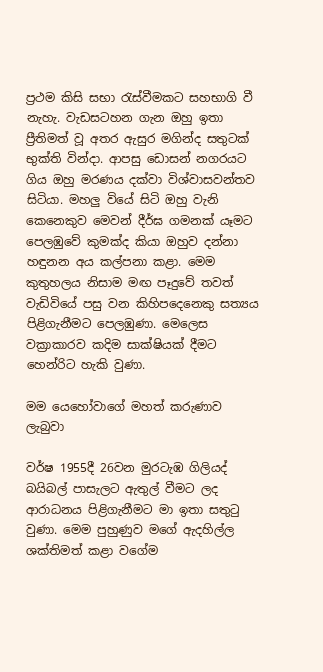ප්‍රථම කිසි සභා රැස්වීමකට සහභාගි වී නැහැ. වැඩසටහන ගැන ඔහු ඉතා ප්‍රීතිමත් වූ අතර ඇසුර මගින්ද සතුටක් භුක්ති වින්දා. ආපසු ඩොසන් නගරයට ගිය ඔහු මරණය දක්වා විශ්වාසවන්තව සිටියා. මහලු වියේ සිටි ඔහු වැනි කෙනෙකුව මෙවන් දීර්ඝ ගමනක් යෑමට පෙලඹුවේ කුමක්ද කියා ඔහුව දන්නා හඳුනන අය කල්පනා කළා. මෙම කුතුහලය නිසාම මඟ පෑදුවේ තවත් වැඩිවියේ පසු වන කිහිපදෙනෙකු සත්‍යය පිළිගැනීමට පෙලඹුණා. මෙලෙස වක්‍රාකාරව කදිම සාක්ෂියක් දීමට හෙන්රිට හැකි වුණා.

මම යෙහෝවාගේ මහත් කරුණාව ලැබුවා

වර්ෂ 1955දී 26වන මුරටැඹ ගිලියද් බයිබල් පාසැලට ඇතුල් වීමට ලද ආරාධනය පිළිගැනීමට මා ඉතා සතුටු වුණා. මෙම පුහුණුව මගේ ඇදහිල්ල ශක්තිමත් කළා වගේම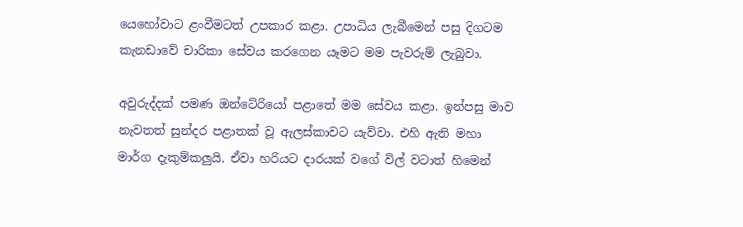යෙහෝවාට ළංවීමටත් උපකාර කළා. උපාධිය ලැබීමෙන් පසු දිගටම කැනඩාවේ චාරිකා සේවය කරගෙන යෑමට මම පැවරුම් ලැබුවා.

අවුරුද්දක් පමණ ඔන්ටේරියෝ පළාතේ මම සේවය කළා. ඉන්පසු මාව නැවතත් සුන්දර පළාතක් වූ ඇලස්කාවට යැව්වා. එහි ඇති මහා මාර්ග දැකුම්කලුයි. ඒවා හරියට දාරයක් වගේ විල් වටාත් හිමෙන්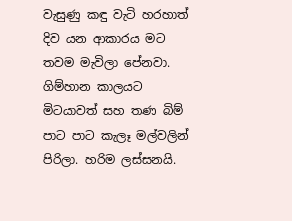වැසුණු කඳු වැටි හරහාත් දිව යන ආකාරය මට තවම මැවිලා පේනවා. ගිම්හාන කාලයට මිටයාවත් සහ තණ බිම් පාට පාට කැලෑ මල්වලින් පිරිලා. හරිම ලස්සනයි.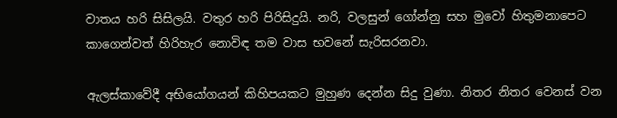වාතය හරි සිසිලයි. වතුර හරි පිරිසිදුයි. නරි, වලසුන් ගෝන්නු සහ මුවෝ හිතුමනාපෙට කාගෙන්වත් හිරිහැර නොවිඳ තම වාස භවනේ සැරිසරනවා.

ඇලස්කාවේදී අභියෝගයන් කිහිපයකට මුහුණ දෙන්න සිදු වුණා. නිතර නිතර වෙනස් වන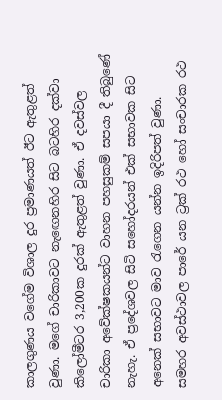කාලගුණය වගේම විශාල දුර ප්‍රමාණයත් ඊට ඇතුළත් වුණා. මගේ චාරිකාවට නැඟෙනහිර සිට බටහිර දක්වා කිලෝමීටර 3,200ක දුරක් ඇතුළත් වුණා. ඒ දවස්වල චාරිකා අවේක්ෂකයන්ට වාහන පහසුකම් සපයා දී තිබුණේ නැහැ. ඒ ප්‍රදේශවල සිටි සහෝදරයන් එක් සභාවක සිට අනෙක් සභාවට මාව රැගෙන යන්න ඉදිරිපත් වුණා. සමහර අවස්ථාවල පාරේ යන ට්‍රක් රථ හෝ සංචාරක රථ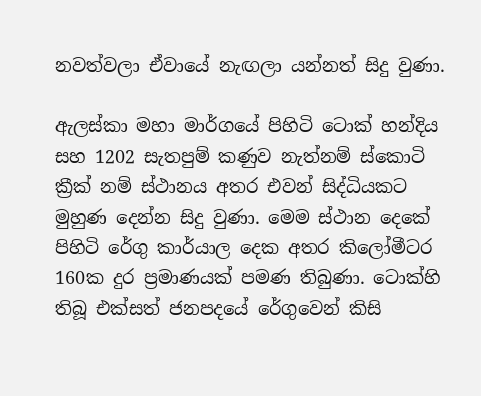නවත්වලා ඒවායේ නැඟලා යන්නත් සිදු වුණා.

ඇලස්කා මහා මාර්ගයේ පිහිටි ටොක් හන්දිය සහ 1202 සැතපුම් කණුව නැත්නම් ස්කොටි ක්‍රීක් නම් ස්ථානය අතර එවන් සිද්ධියකට මුහුණ දෙන්න සිදු වුණා. මෙම ස්ථාන දෙකේ පිහිටි රේගු කාර්යාල දෙක අතර කිලෝමීටර 160ක දුර ප්‍රමාණයක් පමණ තිබුණා. ටොක්හි තිබූ එක්සත් ජනපදයේ රේගුවෙන් කිසි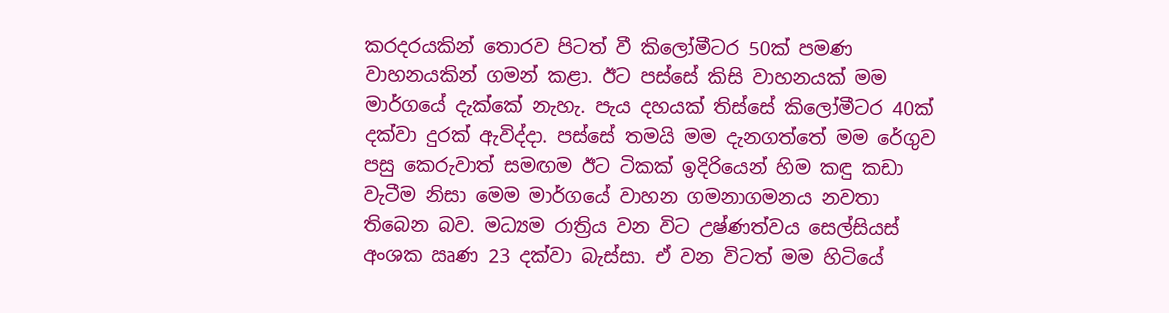කරදරයකින් තොරව පිටත් වී කිලෝමීටර 50ක් පමණ වාහනයකින් ගමන් කළා. ඊට පස්සේ කිසි වාහනයක් මම මාර්ගයේ දැක්කේ නැහැ. පැය දහයක් තිස්සේ කිලෝමීටර 40ක් දක්වා දුරක් ඇවිද්දා. පස්සේ තමයි මම දැනගත්තේ මම රේගුව පසු කෙරුවාත් සමඟම ඊට ටිකක් ඉදිරියෙන් හිම කඳු කඩා වැටීම නිසා මෙම මාර්ගයේ වාහන ගමනාගමනය නවතා තිබෙන බව. මධ්‍යම රාත්‍රිය වන විට උෂ්ණත්වය සෙල්සියස් අංශක ඍණ 23 දක්වා බැස්සා. ඒ වන විටත් මම හිටියේ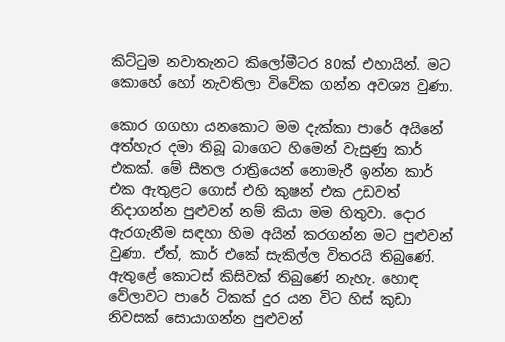කිට්ටුම නවාතැනට කිලෝමීටර 80ක් එහායින්. මට කොහේ හෝ නැවතිලා විවේක ගන්න අවශ්‍ය වුණා.

කොර ගගහා යනකොට මම දැක්කා පාරේ අයිනේ අත්හැර දමා තිබූ බාගෙට හිමෙන් වැසුණු කාර් එකක්. මේ සීතල රාත්‍රියෙන් නොමැරී ඉන්න කාර් එක ඇතුළට ගොස් එහි කුෂන් එක උඩවත් නිදාගන්න පුළුවන් නම් කියා මම හිතුවා. දොර ඇරගැනීම සඳහා හිම අයින් කරගන්න මට පුළුවන් වුණා. ඒත්, කාර් එකේ සැකිල්ල විතරයි තිබුණේ. ඇතුළේ කොටස් කිසිවක් තිබුණේ නැහැ. හොඳ වේලාවට පාරේ ටිකක් දුර යන විට හිස් කුඩා නිවසක් සොයාගන්න පුළුවන්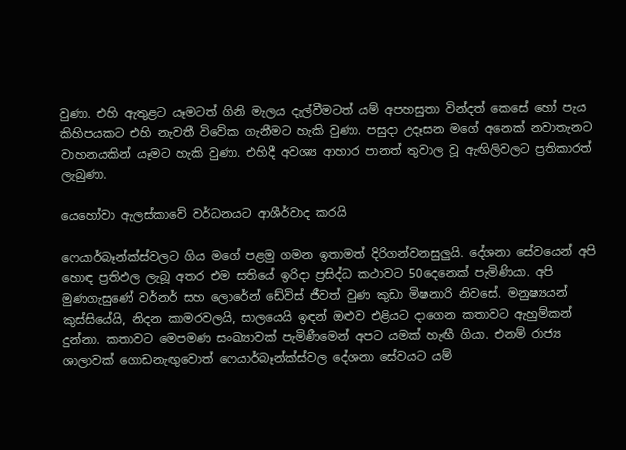වුණා. එහි ඇතුළට යෑමටත් ගිනි මැලය දැල්වීමටත් යම් අපහසුතා වින්දත් කෙසේ හෝ පැය කිහිපයකට එහි නැවතී විවේක ගැනීමට හැකි වුණා. පසුදා උදෑසන මගේ අනෙක් නවාතැනට වාහනයකින් යෑමට හැකි වුණා. එහිදී අවශ්‍ය ආහාර පානත් තුවාල වූ ඇඟිලිවලට ප්‍රතිකාරත් ලැබුණා.

යෙහෝවා ඇලස්කාවේ වර්ධනයට ආශීර්වාද කරයි

ෆෙයාර්බෑන්ක්ස්වලට ගිය මගේ පළමු ගමන ඉතාමත් දිරිගන්වනසුලුයි. දේශනා සේවයෙන් අපි හොඳ ප්‍රතිඵල ලැබූ අතර එම සතියේ ඉරිදා ප්‍රසිද්ධ කථාවට 50දෙනෙක් පැමිණියා. අපි මුණගැසුණේ වර්නර් සහ ලොරේන් ඩේවිස් ජීවත් වුණ කුඩා මිෂනාරි නිවසේ. මනුෂ්‍යයන් කුස්සියේයි, නිදන කාමරවලයි, සාලයෙයි ඉඳන් ඔළුව එළියට දාගෙන කතාවට ඇහුම්කන් දුන්නා. කතාවට මෙපමණ සංඛ්‍යාවක් පැමිණීමෙන් අපට යමක් හැඟී ගියා. එනම් රාජ්‍ය ශාලාවක් ගොඩනැඟුවොත් ෆෙයාර්බෑන්ක්ස්වල දේශනා සේවයට යම්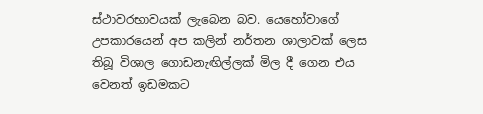ස්ථාවරභාවයක් ලැබෙන බව. යෙහෝවාගේ උපකාරයෙන් අප කලින් නර්තන ශාලාවක් ලෙස තිබූ විශාල ගොඩනැඟිල්ලක් මිල දී ගෙන එය වෙනත් ඉඩමකට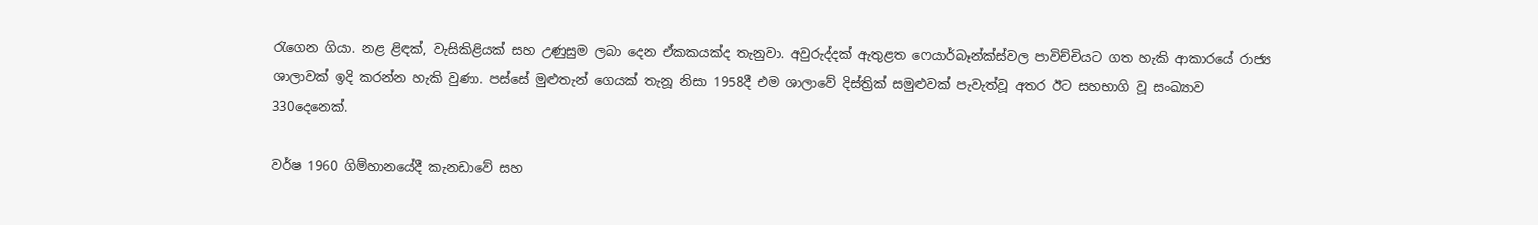රැගෙන ගියා. නළ ළිඳක්, වැසිකිළියක් සහ උණුසුම ලබා දෙන ඒකකයක්ද තැනුවා. අවුරුද්දක් ඇතුළත ෆෙයාර්බෑන්ක්ස්වල පාවිච්චියට ගත හැකි ආකාරයේ රාජ්‍ය ශාලාවක් ඉදි කරන්න හැකි වුණා. පස්සේ මුළුතැන් ගෙයක් තැනූ නිසා 1958දී එම ශාලාවේ දිස්ත්‍රික් සමුළුවක් පැවැත්වූ අතර ඊට සහභාගි වූ සංඛ්‍යාව 330දෙනෙක්.

වර්ෂ 1960 ගිම්හානයේදී කැනඩාවේ සහ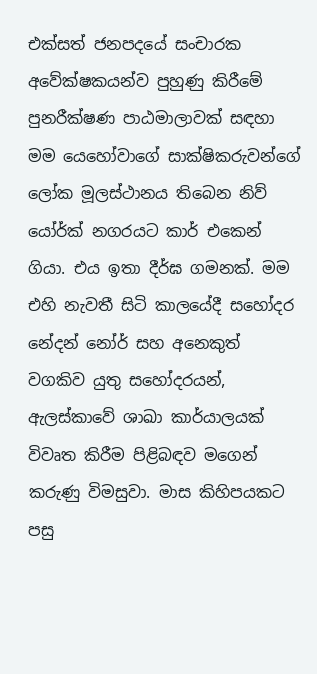එක්සත් ජනපදයේ සංචාරක අවේක්ෂකයන්ව පුහුණු කිරීමේ පුනරීක්ෂණ පාඨමාලාවක් සඳහා මම යෙහෝවාගේ සාක්ෂිකරුවන්ගේ ලෝක මූලස්ථානය තිබෙන නිව් යෝර්ක් නගරයට කාර් එකෙන් ගියා. එය ඉතා දීර්ඝ ගමනක්. මම එහි නැවතී සිටි කාලයේදී සහෝදර නේදන් නෝර් සහ අනෙකුත් වගකිව යුතු සහෝදරයන්, ඇලස්කාවේ ශාඛා කාර්යාලයක් විවෘත කිරීම පිළිබඳව මගෙන් කරුණු විමසුවා. මාස කිහිපයකට පසු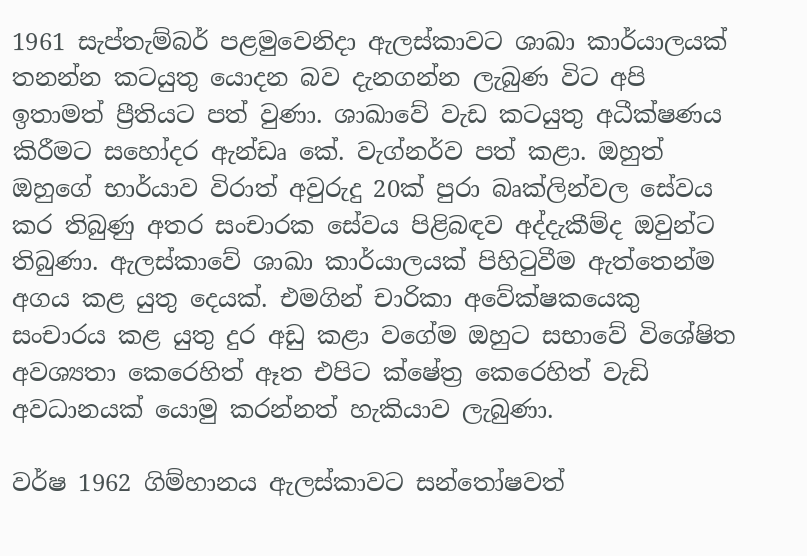1961 සැප්තැම්බර් පළමුවෙනිදා ඇලස්කාවට ශාඛා කාර්යාලයක් තනන්න කටයුතු යොදන බව දැනගන්න ලැබුණ විට අපි ඉතාමත් ප්‍රීතියට පත් වුණා. ශාඛාවේ වැඩ කටයුතු අධීක්ෂණය කිරීමට සහෝදර ඇන්ඩෘ කේ. වැග්නර්ව පත් කළා. ඔහුත් ඔහුගේ භාර්යාව විරාත් අවුරුදු 20ක් පුරා බෘක්ලින්වල සේවය කර තිබුණු අතර සංචාරක සේවය පිළිබඳව අද්දැකීම්ද ඔවුන්ට තිබුණා. ඇලස්කාවේ ශාඛා කාර්යාලයක් පිහිටුවීම ඇත්තෙන්ම අගය කළ යුතු දෙයක්. එමගින් චාරිකා අවේක්ෂකයෙකු සංචාරය කළ යුතු දුර අඩු කළා වගේම ඔහුට සභාවේ විශේෂිත අවශ්‍යතා කෙරෙහිත් ඈත එපිට ක්ෂේත්‍ර කෙරෙහිත් වැඩි අවධානයක් යොමු කරන්නත් හැකියාව ලැබුණා.

වර්ෂ 1962 ගිම්හානය ඇලස්කාවට සන්තෝෂවත්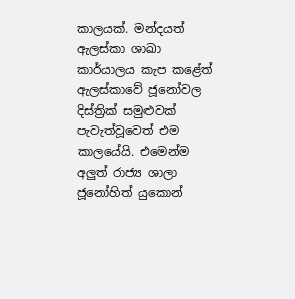කාලයක්. මන්දයත් ඇලස්කා ශාඛා කාර්යාලය කැප කළේත් ඇලස්කාවේ ජූනෝවල දිස්ත්‍රික් සමුළුවක් පැවැත්වූවෙත් එම කාලයේයි. එමෙන්ම අලුත් රාජ්‍ය ශාලා ජූනෝහිත් යුකොන්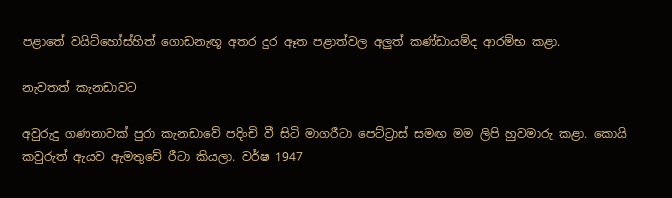පළාතේ වයිට්හෝස්හිත් ගොඩනැඟූ අතර දුර ඈත පළාත්වල අලුත් කණ්ඩායම්ද ආරම්භ කළා.

නැවතත් කැනඩාවට

අවුරුදු ගණනාවක් පුරා කැනඩාවේ පදිංචි වී සිටි මාගරීටා පෙට්ට්‍රාස් සමඟ මම ලිපි හුවමාරු කළා. කොයි කවුරුත් ඇයව ඇමතුවේ රීටා කියලා. වර්ෂ 1947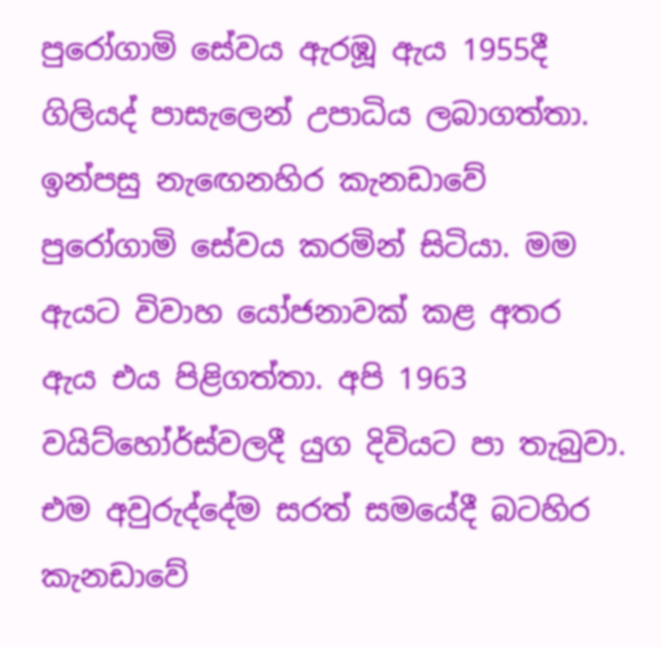පුරෝගාමි සේවය ඇරඹූ ඇය 1955දී ගිලියද් පාසැලෙන් උපාධිය ලබාගත්තා. ඉන්පසු නැඟෙනහිර කැනඩාවේ පුරෝගාමි සේවය කරමින් සිටියා. මම ඇයට විවාහ යෝජනාවක් කළ අතර ඇය එය පිළිගත්තා. අපි 1963 වයිට්හෝර්ස්වලදී යුග දිවියට පා තැබුවා. එම අවුරුද්දේම සරත් සමයේදී බටහිර කැනඩාවේ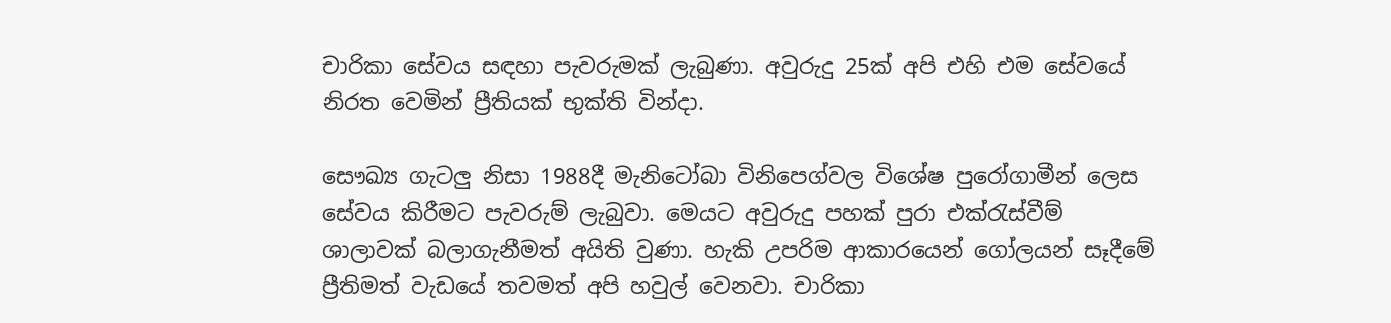චාරිකා සේවය සඳහා පැවරුමක් ලැබුණා. අවුරුදු 25ක් අපි එහි එම සේවයේ නිරත වෙමින් ප්‍රීතියක් භුක්ති වින්දා.

සෞඛ්‍ය ගැටලු නිසා 1988දී මැනිටෝබා විනිපෙග්වල විශේෂ පුරෝගාමීන් ලෙස සේවය කිරීමට පැවරුම් ලැබුවා. මෙයට අවුරුදු පහක් පුරා එක්රැස්වීම් ශාලාවක් බලාගැනීමත් අයිති වුණා. හැකි උපරිම ආකාරයෙන් ගෝලයන් සෑදීමේ ප්‍රීතිමත් වැඩයේ තවමත් අපි හවුල් වෙනවා. චාරිකා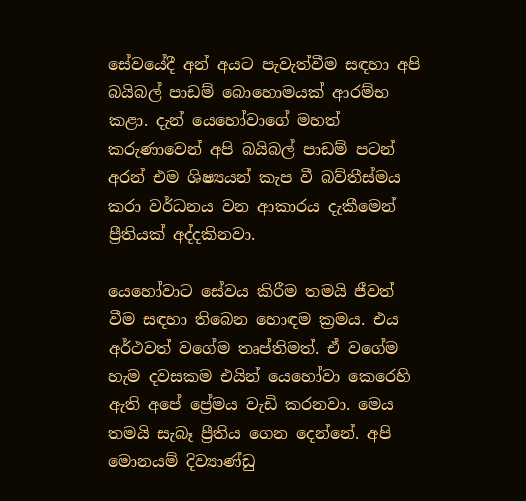සේවයේදී අන් අයට පැවැත්වීම සඳහා අපි බයිබල් පාඩම් බොහොමයක් ආරම්භ කළා. දැන් යෙහෝවාගේ මහත් කරුණාවෙන් අපි බයිබල් පාඩම් පටන් අරන් එම ශිෂ්‍යයන් කැප වී බව්තීස්මය කරා වර්ධනය වන ආකාරය දැකීමෙන් ප්‍රීතියක් අද්දකිනවා.

යෙහෝවාට සේවය කිරීම තමයි ජීවත් වීම සඳහා තිබෙන හොඳම ක්‍රමය. එය අර්ථවත් වගේම තෘප්තිමත්. ඒ වගේම හැම දවසකම එයින් යෙහෝවා කෙරෙහි ඇති අපේ ප්‍රේමය වැඩි කරනවා. මෙය තමයි සැබෑ ප්‍රීතිය ගෙන දෙන්නේ. අපි මොනයම් දිව්‍යාණ්ඩු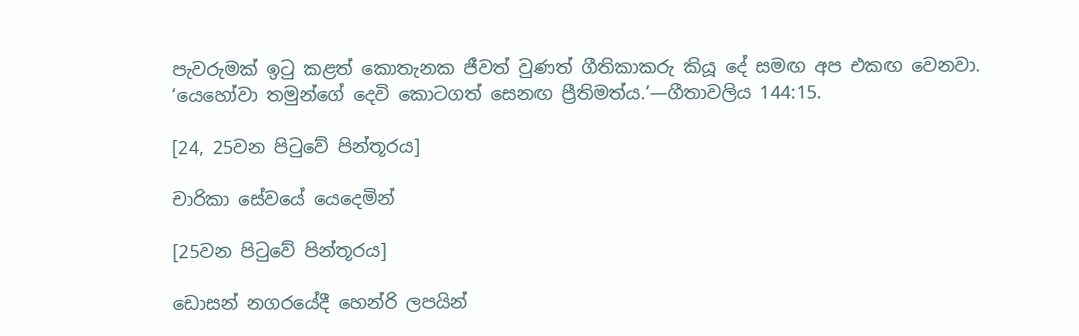පැවරුමක් ඉටු කළත් කොතැනක ජීවත් වුණත් ගීතිකාකරු කියූ දේ සමඟ අප එකඟ වෙනවා. ‘යෙහෝවා තමුන්ගේ දෙවි කොටගත් සෙනඟ ප්‍රීතිමත්ය.’—ගීතාවලිය 144:15.

[24, 25වන පිටුවේ පින්තූරය]

චාරිකා සේවයේ යෙදෙමින්

[25වන පිටුවේ පින්තූරය]

ඩොසන් නගරයේදී හෙන්රි ලපයින්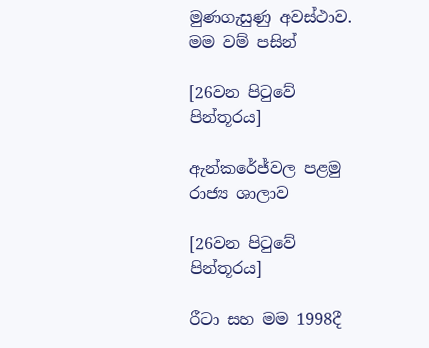මුණගැසුණු අවස්ථාව. මම වම් පසින්

[26වන පිටුවේ පින්තූරය]

ඇන්කරේජ්වල පළමු රාජ්‍ය ශාලාව

[26වන පිටුවේ පින්තූරය]

රීටා සහ මම 1998දී